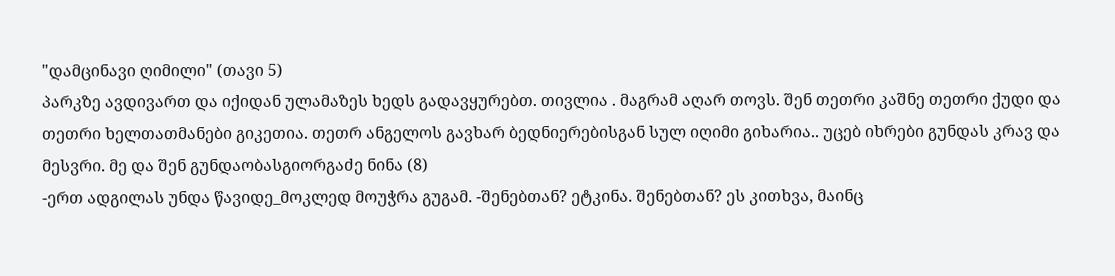"დამცინავი ღიმილი" (თავი 5)
პარკზე ავდივართ და იქიდან ულამაზეს ხედს გადავყურებთ. თივლია . მაგრამ აღარ თოვს. შენ თეთრი კაშნე თეთრი ქუდი და თეთრი ხელთათმანები გიკეთია. თეთრ ანგელოს გავხარ ბედნიერებისგან სულ იღიმი გიხარია.. უცებ იხრები გუნდას კრავ და მესვრი. მე და შენ გუნდაობასგიორგაძე ნინა (8)
-ერთ ადგილას უნდა წავიდე_მოკლედ მოუჭრა გუგამ. -შენებთან? ეტკინა. შენებთან? ეს კითხვა, მაინც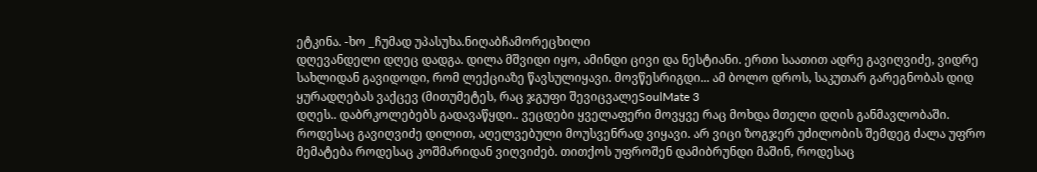ეტკინა. -ხო _ჩუმად უპასუხა.ნიღაბჩამორეცხილი
დღევანდელი დღეც დადგა. დილა მშვიდი იყო, ამინდი ცივი და ნესტიანი. ერთი საათით ადრე გავიღვიძე, ვიდრე სახლიდან გავიდოდი, რომ ლექციაზე წავსულიყავი. მოვწესრიგდი... ამ ბოლო დროს, საკუთარ გარეგნობას დიდ ყურადღებას ვაქცევ (მითუმეტეს, რაც ჯგუფი შევიცვალეSoulMate 3
დღეს.. დაბრკოლებებს გადავაწყდი.. ვეცდები ყველაფერი მოვყვე რაც მოხდა მთელი დღის განმავლობაში. როდესაც გავიღვიძე დილით, აღელვებული მოუსვენრად ვიყავი. არ ვიცი ზოგჯერ უძილობის შემდეგ ძალა უფრო მემატება როდესაც კოშმარიდან ვიღვიძებ. თითქოს უფროშენ დამიბრუნდი მაშინ, როდესაც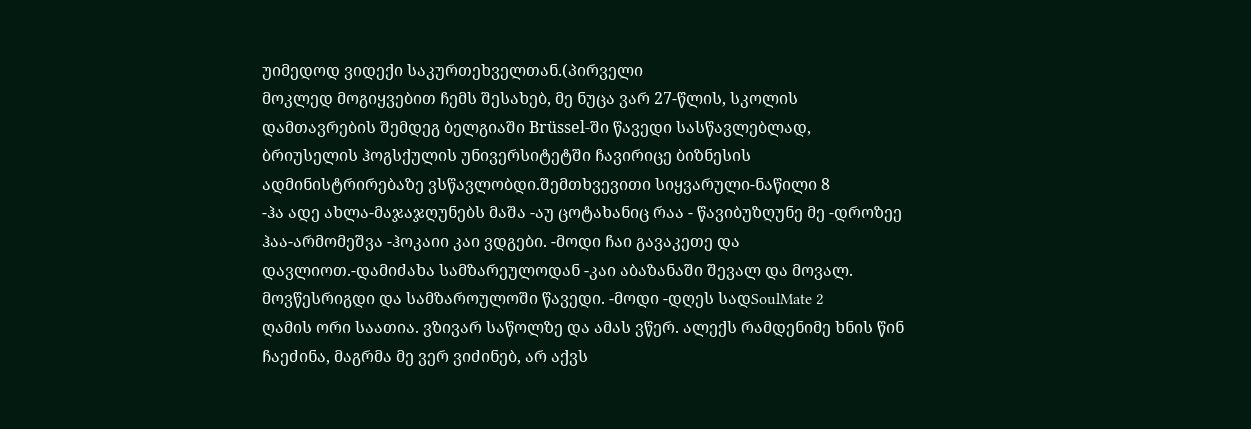უიმედოდ ვიდექი საკურთეხველთან.(პირველი
მოკლედ მოგიყვებით ჩემს შესახებ, მე ნუცა ვარ 27-წლის, სკოლის დამთავრების შემდეგ ბელგიაში Brüssel-ში წავედი სასწავლებლად, ბრიუსელის ჰოგსქულის უნივერსიტეტში ჩავირიცე ბიზნესის ადმინისტრირებაზე ვსწავლობდი.შემთხვევითი სიყვარული-ნაწილი 8
-ჰა ადე ახლა-მაჯაჯღუნებს მაშა -აუ ცოტახანიც რაა - წავიბუზღუნე მე -დროზეე ჰაა-არმომეშვა -ჰოკაიი კაი ვდგები. -მოდი ჩაი გავაკეთე და დავლიოთ.-დამიძახა სამზარეულოდან -კაი აბაზანაში შევალ და მოვალ. მოვწესრიგდი და სამზაროულოში წავედი. -მოდი -დღეს სადSoulMate 2
ღამის ორი საათია. ვზივარ საწოლზე და ამას ვწერ. ალექს რამდენიმე ხნის წინ ჩაეძინა, მაგრმა მე ვერ ვიძინებ, არ აქვს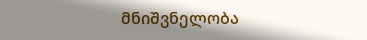მნიშვნელობა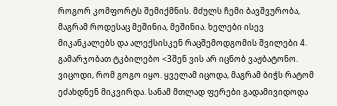როგორ კომფორტს შემიქმნის. მძულს ჩემი ბავშვურობა, მაგრამ როდესაც მეშინია, მეშინია. ხელები ისევ მიკანკალებს და ალექსისკენ რაცშემოდგომის შვილები 4.
გამარჯობათ ტკბილებო <3შენ ვის არ იცნობ ვაჟბატონო. ვიცოდი, რომ გოგო იყო. ყველამ იცოდა, მაგრამ ბიჭს რატომ ეძახდნენ მიკვირდა. სანამ მთლად ფერები გადამივიდოდა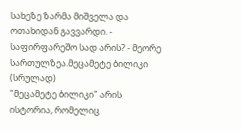სახეზე ზარმა მიშველა და ოთახიდან გავვარდი. - საფირფარეშო სად არის? - მეორე სართულზეა.მეცამეტე ბილიკი (სრულად)
"მეცამეტე ბილიკი" არის ისტორია, რომელიც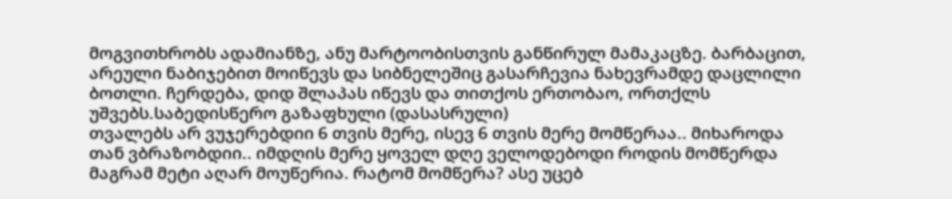მოგვითხრობს ადამიანზე, ანუ მარტოობისთვის განწირულ მამაკაცზე. ბარბაცით, არეული ნაბიჯებით მოიწევს და სიბნელეშიც გასარჩევია ნახევრამდე დაცლილი ბოთლი. ჩერდება, დიდ შლაპას იწევს და თითქოს ერთობაო, ორთქლს უშვებს.საბედისწერო გაზაფხული (დასასრული)
თვალებს არ ვუჯერებდიი 6 თვის მერე, ისევ 6 თვის მერე მომწერაა.. მიხაროდა თან ვბრაზობდიი.. იმდღის მერე ყოველ დღე ველოდებოდი როდის მომწერდა მაგრამ მეტი აღარ მოუწერია. რატომ მომწერა? ასე უცებ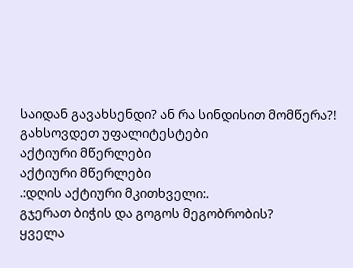საიდან გავახსენდი? ან რა სინდისით მომწერა?! გახსოვდეთ უფალიტესტები
აქტიური მწერლები
აქტიური მწერლები
.:დღის აქტიური მკითხველი:.
გჯერათ ბიჭის და გოგოს მეგობრობის?
ყველა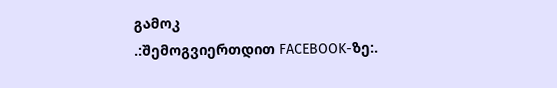გამოკ
.:შემოგვიერთდით FACEBOOK-ზე:.